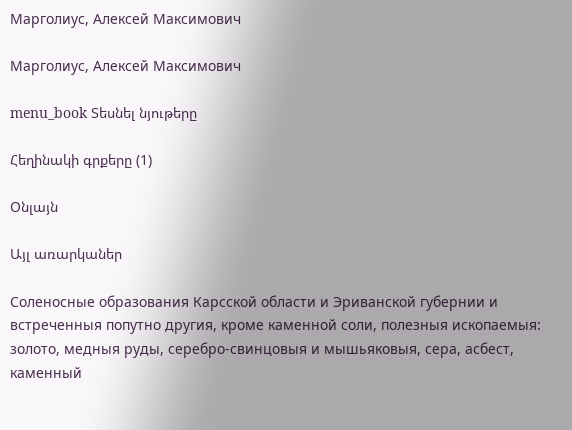Марголиус, Алексей Максимович

Марголиус, Алексей Максимович

menu_book Տեսնել նյութերը

Հեղինակի գրքերը (1)

Օնլայն

Այլ առարկաներ

Соленосные образования Карсской области и Эриванской губернии и встреченныя попутно другия, кроме каменной соли, полезныя ископаемыя: золото, медныя руды, серебро-свинцовыя и мышьяковыя, сера, асбест, каменный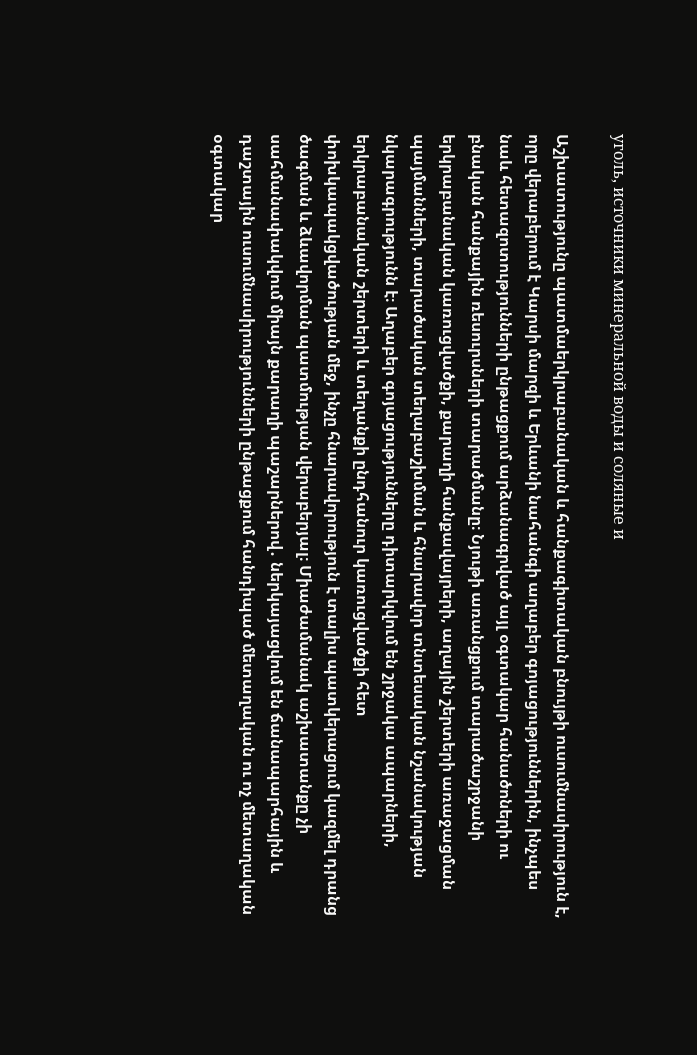уголь, источники минеральной воды и соляные и

Աշխատությունը պատմաերկրաբանական և հանքագիտական բնույթի ուսումնասիրություն է, որը վերաբերում է Կարսի մարզի և Երևանի նահանգի աղաբեր գոյացություններին, ինչպես նաև հետազոտությունների ընթացքում արձանագրված այլ օգտակար հանածոների ու բնական հանքային ռեսուրսների տարածմանը։ Նյութի առանցքում տարածաշրջանի երկրաբանական կառուցվածքի, քարաղի հանքավայրերի, աղային շերտերի առաջացման պայմանների, տարածական տեղաբաշխման և հնարավոր տնտեսական նշանակության նկարագրությունն է։ Աղաբեր գոյացությունները դիտարկվում են շրջակա ապարների, երկրաբանական շերտերի և տեղանքի ընդհանուր կառուցվածքի հետ փոխկապակցվածության մեջ, ինչը հնարավորություն է տալիս պատկերացում կազմել դրանց ծագման և ձևավորման պատմության վերաբերյալ։ Միաժամանակ աշխատանքը չի սահմանափակվում միայն քարաղի պաշարներով․ ներկայացվում են ճանապարհային և դաշտային ուսումնասիրությունների ընթացքում հանդիպած մետաղական ու ոչ մետաղական օգտակար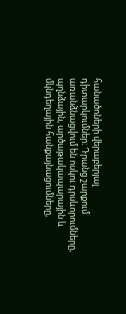հանածոների վերաբերյալ դիտարկումներ։ Դրանց շարքում առանձնացվում են ոսկու դրսևորումները, պղնձային, արծաթակապարային և մկնդեղային հանքայնացումները,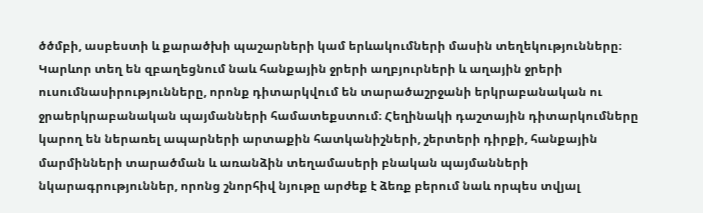ծծմբի, ասբեստի և քարածխի պաշարների կամ երևակումների մասին տեղեկությունները։ Կարևոր տեղ են զբաղեցնում նաև հանքային ջրերի աղբյուրների և աղային ջրերի ուսումնասիրությունները, որոնք դիտարկվում են տարածաշրջանի երկրաբանական ու ջրաերկրաբանական պայմանների համատեքստում։ Հեղինակի դաշտային դիտարկումները կարող են ներառել ապարների արտաքին հատկանիշների, շերտերի դիրքի, հանքային մարմինների տարածման և առանձին տեղամասերի բնական պայմանների նկարագրություններ, որոնց շնորհիվ նյութը արժեք է ձեռք բերում նաև որպես տվյալ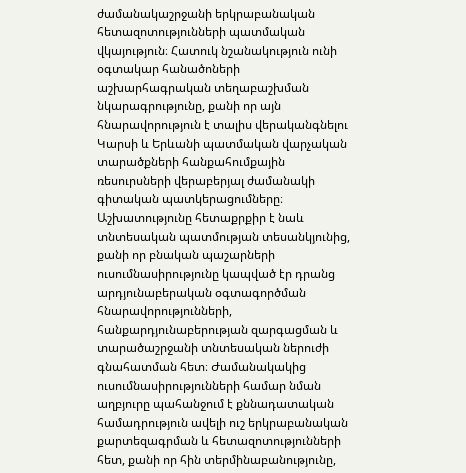ժամանակաշրջանի երկրաբանական հետազոտությունների պատմական վկայություն։ Հատուկ նշանակություն ունի օգտակար հանածոների աշխարհագրական տեղաբաշխման նկարագրությունը, քանի որ այն հնարավորություն է տալիս վերականգնելու Կարսի և Երևանի պատմական վարչական տարածքների հանքահումքային ռեսուրսների վերաբերյալ ժամանակի գիտական պատկերացումները։ Աշխատությունը հետաքրքիր է նաև տնտեսական պատմության տեսանկյունից, քանի որ բնական պաշարների ուսումնասիրությունը կապված էր դրանց արդյունաբերական օգտագործման հնարավորությունների, հանքարդյունաբերության զարգացման և տարածաշրջանի տնտեսական ներուժի գնահատման հետ։ Ժամանակակից ուսումնասիրությունների համար նման աղբյուրը պահանջում է քննադատական համադրություն ավելի ուշ երկրաբանական քարտեզագրման և հետազոտությունների հետ, քանի որ հին տերմինաբանությունը,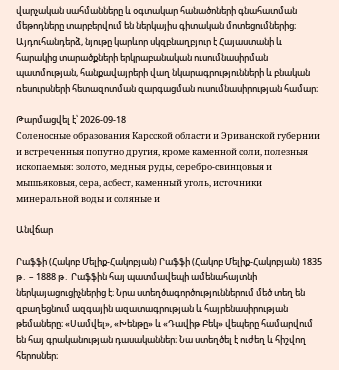վարչական սահմանները և օգտակար հանածոների գնահատման մեթոդները տարբերվում են ներկայիս գիտական մոտեցումներից։ Այդուհանդերձ, նյութը կարևոր սկզբնաղբյուր է Հայաստանի և հարակից տարածքների երկրաբանական ուսումնասիրման պատմության, հանքավայրերի վաղ նկարագրությունների և բնական ռեսուրսների հետազոտման զարգացման ուսումնասիրության համար։

Թարմացվել է՝ 2026-09-18
Соленосные образования Карсской области и Эриванской губернии и встреченныя попутно другия, кроме каменной соли, полезныя ископаемыя: золото, медныя руды, серебро-свинцовыя и мышьяковыя, сера, асбест, каменный уголь, источники минеральной воды и соляные и

Անվճար

Րաֆֆի (Հակոբ Մելիք-Հակոբյան) Րաֆֆի (Հակոբ Մելիք-Հակոբյան) 1835 թ․ – 1888 թ․ Րաֆֆին հայ պատմավեպի ամենահայտնի ներկայացուցիչներից է։ Նրա ստեղծագործություններում մեծ տեղ են զբաղեցնում ազգային ազատագրության և հայրենասիրության թեմաները։ «Սամվել», «Խենթը» և «Դավիթ Բեկ» վեպերը համարվում են հայ գրականության դասականներ։ Նա ստեղծել է ուժեղ և հիշվող հերոսներ։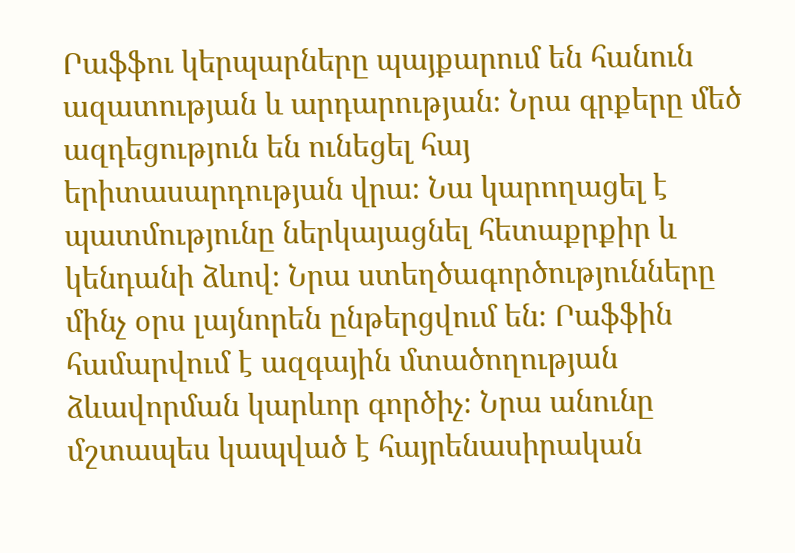Րաֆֆու կերպարները պայքարում են հանուն ազատության և արդարության։ Նրա գրքերը մեծ ազդեցություն են ունեցել հայ երիտասարդության վրա։ Նա կարողացել է պատմությունը ներկայացնել հետաքրքիր և կենդանի ձևով։ Նրա ստեղծագործությունները մինչ օրս լայնորեն ընթերցվում են։ Րաֆֆին համարվում է ազգային մտածողության ձևավորման կարևոր գործիչ։ Նրա անունը մշտապես կապված է հայրենասիրական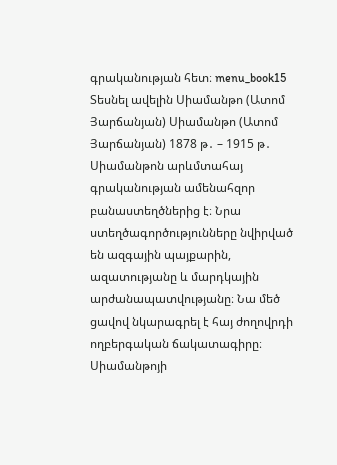գրականության հետ։ menu_book15 Տեսնել ավելին Սիամանթո (Ատոմ Յարճանյան) Սիամանթո (Ատոմ Յարճանյան) 1878 թ․ – 1915 թ․ Սիամանթոն արևմտահայ գրականության ամենահզոր բանաստեղծներից է։ Նրա ստեղծագործությունները նվիրված են ազգային պայքարին, ազատությանը և մարդկային արժանապատվությանը։ Նա մեծ ցավով նկարագրել է հայ ժողովրդի ողբերգական ճակատագիրը։ Սիամանթոյի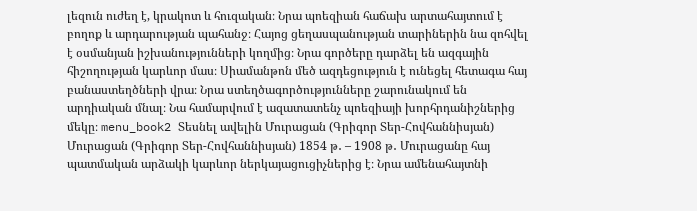լեզուն ուժեղ է, կրակոտ և հուզական։ Նրա պոեզիան հաճախ արտահայտում է բողոք և արդարության պահանջ։ Հայոց ցեղասպանության տարիներին նա զոհվել է օսմանյան իշխանությունների կողմից։ Նրա գործերը դարձել են ազգային հիշողության կարևոր մաս։ Սիամանթոն մեծ ազդեցություն է ունեցել հետագա հայ բանաստեղծների վրա։ Նրա ստեղծագործությունները շարունակում են արդիական մնալ։ Նա համարվում է ազատատենչ պոեզիայի խորհրդանիշներից մեկը։ menu_book2 Տեսնել ավելին Մուրացան (Գրիգոր Տեր-Հովհաննիսյան) Մուրացան (Գրիգոր Տեր-Հովհաննիսյան) 1854 թ․ – 1908 թ․ Մուրացանը հայ պատմական արձակի կարևոր ներկայացուցիչներից է։ Նրա ամենահայտնի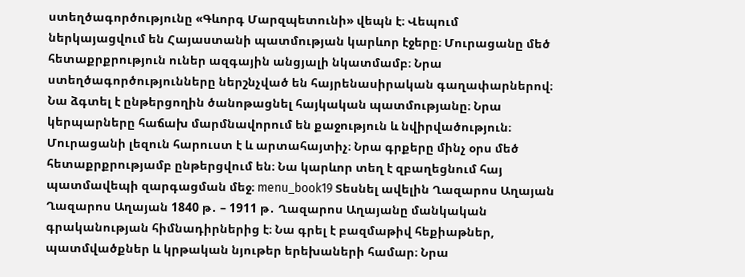ստեղծագործությունը «Գևորգ Մարզպետունի» վեպն է։ Վեպում ներկայացվում են Հայաստանի պատմության կարևոր էջերը։ Մուրացանը մեծ հետաքրքրություն ուներ ազգային անցյալի նկատմամբ։ Նրա ստեղծագործությունները ներշնչված են հայրենասիրական գաղափարներով։ Նա ձգտել է ընթերցողին ծանոթացնել հայկական պատմությանը։ Նրա կերպարները հաճախ մարմնավորում են քաջություն և նվիրվածություն։ Մուրացանի լեզուն հարուստ է և արտահայտիչ։ Նրա գրքերը մինչ օրս մեծ հետաքրքրությամբ ընթերցվում են։ Նա կարևոր տեղ է զբաղեցնում հայ պատմավեպի զարգացման մեջ։ menu_book19 Տեսնել ավելին Ղազարոս Աղայան Ղազարոս Աղայան 1840 թ․ – 1911 թ․ Ղազարոս Աղայանը մանկական գրականության հիմնադիրներից է։ Նա գրել է բազմաթիվ հեքիաթներ, պատմվածքներ և կրթական նյութեր երեխաների համար։ Նրա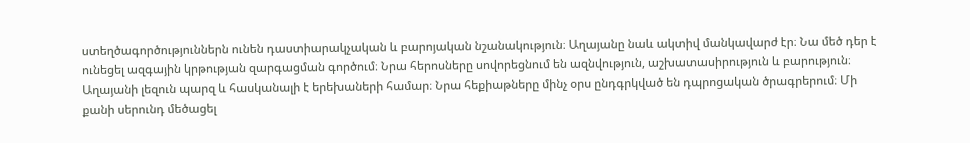ստեղծագործություններն ունեն դաստիարակչական և բարոյական նշանակություն։ Աղայանը նաև ակտիվ մանկավարժ էր։ Նա մեծ դեր է ունեցել ազգային կրթության զարգացման գործում։ Նրա հերոսները սովորեցնում են ազնվություն, աշխատասիրություն և բարություն։ Աղայանի լեզուն պարզ և հասկանալի է երեխաների համար։ Նրա հեքիաթները մինչ օրս ընդգրկված են դպրոցական ծրագրերում։ Մի քանի սերունդ մեծացել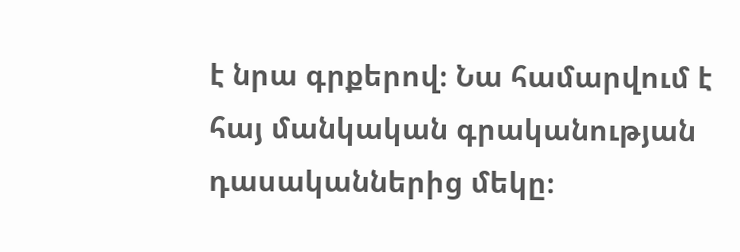է նրա գրքերով։ Նա համարվում է հայ մանկական գրականության դասականներից մեկը։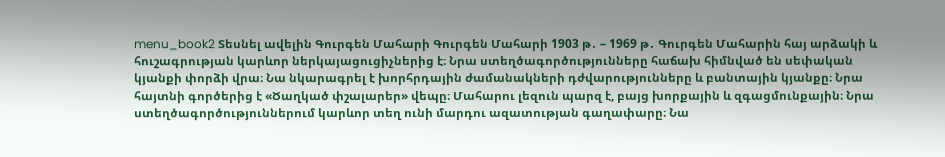menu_book2 Տեսնել ավելին Գուրգեն Մահարի Գուրգեն Մահարի 1903 թ․ – 1969 թ․ Գուրգեն Մահարին հայ արձակի և հուշագրության կարևոր ներկայացուցիչներից է։ Նրա ստեղծագործությունները հաճախ հիմնված են սեփական կյանքի փորձի վրա։ Նա նկարագրել է խորհրդային ժամանակների դժվարությունները և բանտային կյանքը։ Նրա հայտնի գործերից է «Ծաղկած փշալարեր» վեպը։ Մահարու լեզուն պարզ է, բայց խորքային և զգացմունքային։ Նրա ստեղծագործություններում կարևոր տեղ ունի մարդու ազատության գաղափարը։ Նա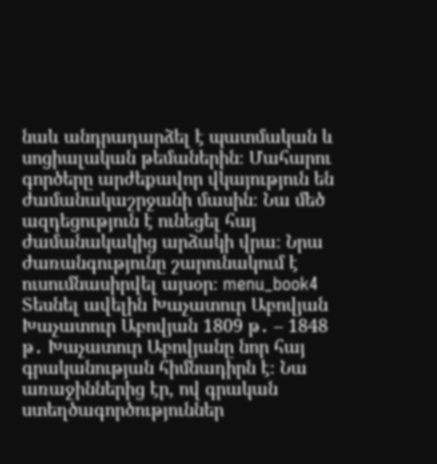նաև անդրադարձել է պատմական և սոցիալական թեմաներին։ Մահարու գործերը արժեքավոր վկայություն են ժամանակաշրջանի մասին։ Նա մեծ ազդեցություն է ունեցել հայ ժամանակակից արձակի վրա։ Նրա ժառանգությունը շարունակում է ուսումնասիրվել այսօր։ menu_book4 Տեսնել ավելին Խաչատուր Աբովյան Խաչատուր Աբովյան 1809 թ․ – 1848 թ․ Խաչատուր Աբովյանը նոր հայ գրականության հիմնադիրն է։ Նա առաջիններից էր, ով գրական ստեղծագործություններ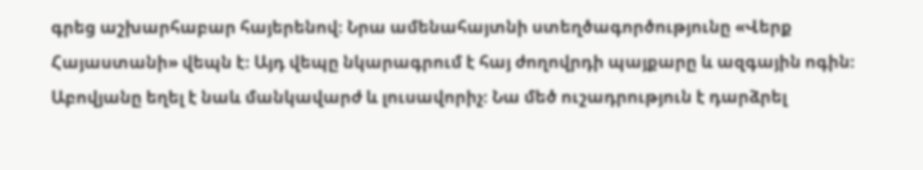գրեց աշխարհաբար հայերենով։ Նրա ամենահայտնի ստեղծագործությունը «Վերք Հայաստանի» վեպն է։ Այդ վեպը նկարագրում է հայ ժողովրդի պայքարը և ազգային ոգին։ Աբովյանը եղել է նաև մանկավարժ և լուսավորիչ։ Նա մեծ ուշադրություն է դարձրել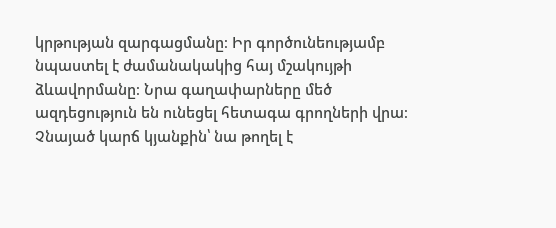կրթության զարգացմանը։ Իր գործունեությամբ նպաստել է ժամանակակից հայ մշակույթի ձևավորմանը։ Նրա գաղափարները մեծ ազդեցություն են ունեցել հետագա գրողների վրա։ Չնայած կարճ կյանքին՝ նա թողել է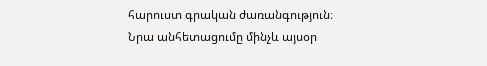հարուստ գրական ժառանգություն։ Նրա անհետացումը մինչև այսօր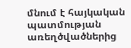մնում է հայկական պատմության առեղծվածներից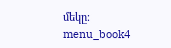մեկը։ menu_book4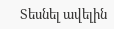Տեսնել ավելին